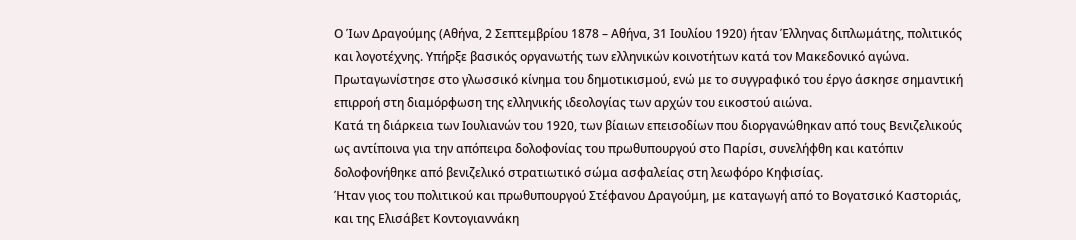Ο Ίων Δραγούμης (Αθήνα, 2 Σεπτεμβρίου 1878 – Αθήνα, 31 Ιουλίου 1920) ήταν Έλληνας διπλωμάτης, πολιτικός και λογοτέχνης. Υπήρξε βασικός οργανωτής των ελληνικών κοινοτήτων κατά τον Μακεδονικό αγώνα. Πρωταγωνίστησε στο γλωσσικό κίνημα του δημοτικισμού, ενώ με το συγγραφικό του έργο άσκησε σημαντική επιρροή στη διαμόρφωση της ελληνικής ιδεολογίας των αρχών του εικοστού αιώνα.
Κατά τη διάρκεια των Ιουλιανών του 1920, των βίαιων επεισοδίων που διοργανώθηκαν από τους Βενιζελικούς ως αντίποινα για την απόπειρα δολοφονίας του πρωθυπουργού στο Παρίσι, συνελήφθη και κατόπιν δολοφονήθηκε από βενιζελικό στρατιωτικό σώμα ασφαλείας στη λεωφόρο Κηφισίας.
Ήταν γιος του πολιτικού και πρωθυπουργού Στέφανου Δραγούμη, με καταγωγή από το Βογατσικό Καστοριάς, και της Ελισάβετ Κοντογιαννάκη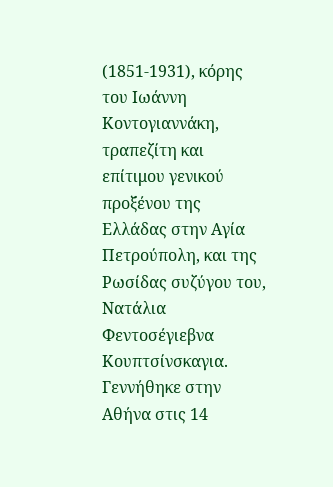(1851-1931), κόρης του Ιωάννη Κοντογιαννάκη, τραπεζίτη και επίτιμου γενικού προξένου της Ελλάδας στην Αγία Πετρούπολη, και της Ρωσίδας συζύγου του, Νατάλια Φεντοσέγιεβνα Κουπτσίνσκαγια. Γεννήθηκε στην Αθήνα στις 14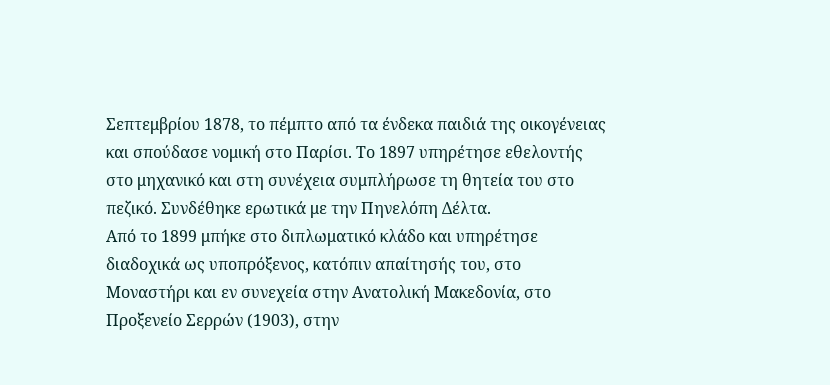Σεπτεμβρίου 1878, το πέμπτο από τα ένδεκα παιδιά της οικογένειας και σπούδασε νομική στο Παρίσι. Το 1897 υπηρέτησε εθελοντής στο μηχανικό και στη συνέχεια συμπλήρωσε τη θητεία του στο πεζικό. Συνδέθηκε ερωτικά με την Πηνελόπη Δέλτα.
Από το 1899 μπήκε στο διπλωματικό κλάδο και υπηρέτησε διαδοχικά ως υποπρόξενος, κατόπιν απαίτησής του, στο Μοναστήρι και εν συνεχεία στην Ανατολική Μακεδονία, στο Προξενείο Σερρών (1903), στην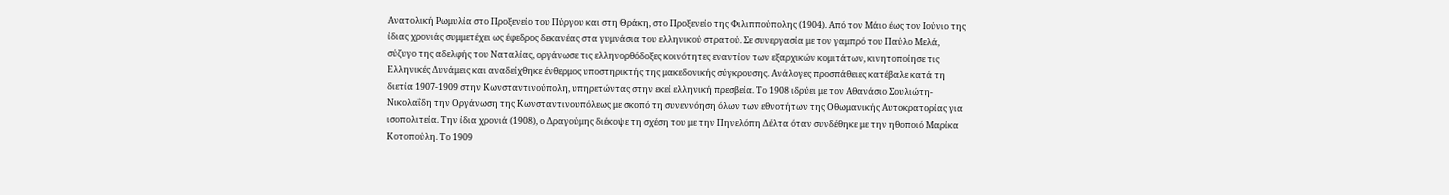Ανατολική Ρωμυλία στο Προξενείο του Πύργου και στη Θράκη, στο Προξενείο της Φιλιππούπολης (1904). Από τον Μάιο έως τον Ιούνιο της ίδιας χρονιάς συμμετέχει ως έφεδρος δεκανέας στα γυμνάσια του ελληνικού στρατού. Σε συνεργασία με τον γαμπρό του Παύλο Μελά, σύζυγο της αδελφής του Ναταλίας, οργάνωσε τις ελληνορθόδοξες κοινότητες εναντίον των εξαρχικών κομιτάτων, κινητοποίησε τις Ελληνικές Δυνάμεις και αναδείχθηκε ένθερμος υποστηρικτής της μακεδονικής σύγκρουσης. Ανάλογες προσπάθειες κατέβαλε κατά τη διετία 1907-1909 στην Κωνσταντινούπολη, υπηρετώντας στην εκεί ελληνική πρεσβεία. Το 1908 ιδρύει με τον Αθανάσιο Σουλιώτη-Νικολαΐδη την Οργάνωση της Κωνσταντινουπόλεως με σκοπό τη συνεννόηση όλων των εθνοτήτων της Οθωμανικής Αυτοκρατορίας για ισοπολιτεία. Την ίδια χρονιά (1908), ο Δραγούμης διέκοψε τη σχέση του με την Πηνελόπη Δέλτα όταν συνδέθηκε με την ηθοποιό Μαρίκα Κοτοπούλη. Το 1909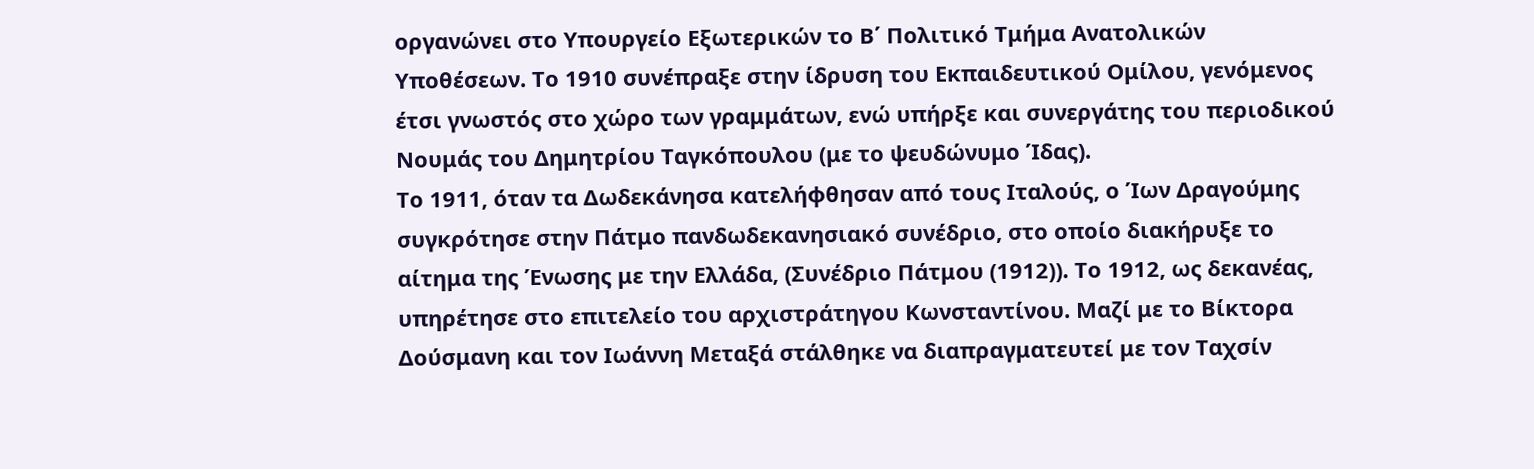οργανώνει στο Υπουργείο Εξωτερικών το Β΄ Πολιτικό Τμήμα Ανατολικών Υποθέσεων. Το 1910 συνέπραξε στην ίδρυση του Εκπαιδευτικού Ομίλου, γενόμενος έτσι γνωστός στο χώρο των γραμμάτων, ενώ υπήρξε και συνεργάτης του περιοδικού Νουμάς του Δημητρίου Ταγκόπουλου (με το ψευδώνυμο Ίδας).
Το 1911, όταν τα Δωδεκάνησα κατελήφθησαν από τους Ιταλούς, ο Ίων Δραγούμης συγκρότησε στην Πάτμο πανδωδεκανησιακό συνέδριο, στο οποίο διακήρυξε το αίτημα της Ένωσης με την Ελλάδα, (Συνέδριο Πάτμου (1912)). Το 1912, ως δεκανέας, υπηρέτησε στο επιτελείο του αρχιστράτηγου Κωνσταντίνου. Μαζί με το Βίκτορα Δούσμανη και τον Ιωάννη Μεταξά στάλθηκε να διαπραγματευτεί με τον Ταχσίν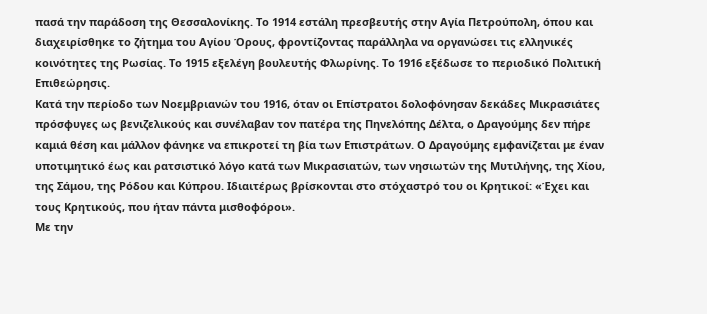πασά την παράδοση της Θεσσαλονίκης. Το 1914 εστάλη πρεσβευτής στην Αγία Πετρούπολη, όπου και διαχειρίσθηκε το ζήτημα του Αγίου Όρους, φροντίζοντας παράλληλα να οργανώσει τις ελληνικές κοινότητες της Ρωσίας. Το 1915 εξελέγη βουλευτής Φλωρίνης. Το 1916 εξέδωσε το περιοδικό Πολιτική Επιθεώρησις.
Κατά την περίοδο των Νοεμβριανών του 1916, όταν οι Επίστρατοι δολοφόνησαν δεκάδες Μικρασιάτες πρόσφυγες ως βενιζελικούς και συνέλαβαν τον πατέρα της Πηνελόπης Δέλτα, ο Δραγούμης δεν πήρε καμιά θέση και μάλλον φάνηκε να επικροτεί τη βία των Επιστράτων. Ο Δραγούμης εμφανίζεται με έναν υποτιμητικό έως και ρατσιστικό λόγο κατά των Μικρασιατών, των νησιωτών της Μυτιλήνης, της Χίου, της Σάμου, της Ρόδου και Κύπρου. Ιδιαιτέρως βρίσκονται στο στόχαστρό του οι Κρητικοί: «Έχει και τους Κρητικούς, που ήταν πάντα μισθοφόροι».
Με την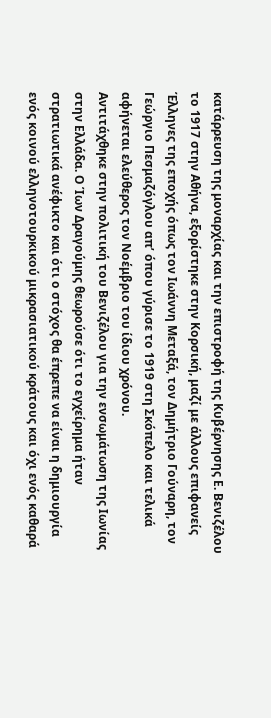κατάρρευση της μοναρχίας και την επιστροφή της Κυβέρνησης Ε. Βενιζέλου το 1917 στην Αθήνα, εξορίστηκε στην Κορσική, μαζί με άλλους επιφανείς Έλληνες της εποχής όπως τον Ιωάννη Μεταξά, τον Δημήτριο Γούναρη, τον Γεώργιο Πεσμαζόγλου απ’ όπου γύρισε το 1919 στη Σκόπελο και τελικά αφήνεται ελεύθερος τον Νοέμβριο του ίδιου χρόνου.
Αντιτάχθηκε στην πολιτική του Βενιζέλου για την ενσωμάτωση της Ιωνίας στην Ελλάδα. Ο Ίων Δραγούμης θεωρούσε ότι το εγχείρημα ήταν στρατιωτικά ανέφικτο και ότι ο στόχος θα έπρεπε να είναι η δημιουργία ενός κοινού ελληνοτουρκικού μικρασιατικού κράτους και όχι ενός καθαρά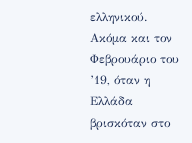ελληνικού. Ακόμα και τον Φεβρουάριο του ’19, όταν η Ελλάδα βρισκόταν στο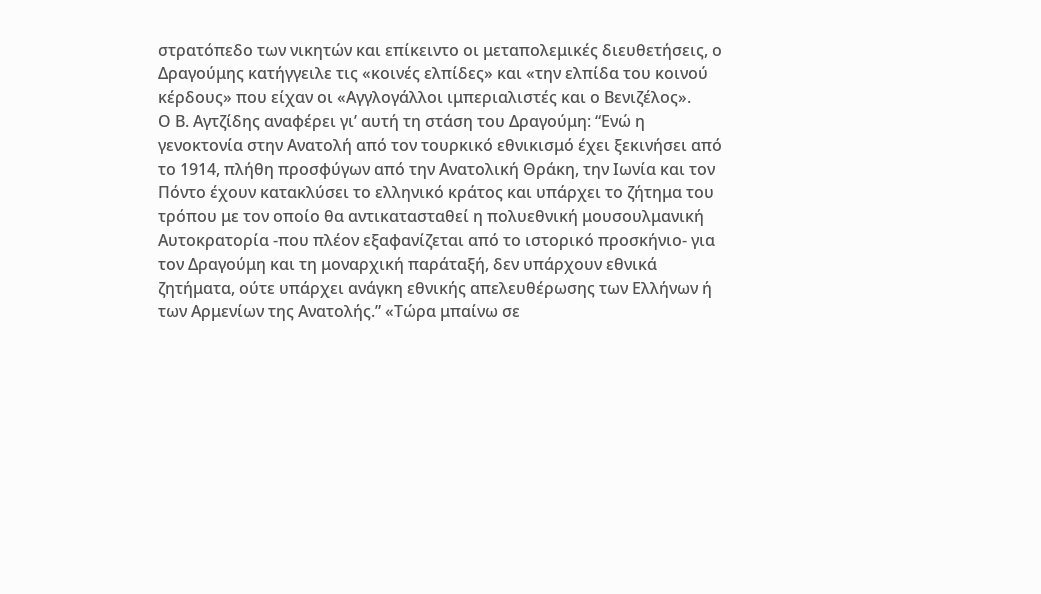στρατόπεδο των νικητών και επίκειντο οι μεταπολεμικές διευθετήσεις, ο Δραγούμης κατήγγειλε τις «κοινές ελπίδες» και «την ελπίδα του κοινού κέρδους» που είχαν οι «Αγγλογάλλοι ιμπεριαλιστές και ο Βενιζέλος».
Ο Β. Αγτζίδης αναφέρει γι’ αυτή τη στάση του Δραγούμη: “Ενώ η γενοκτονία στην Ανατολή από τον τουρκικό εθνικισμό έχει ξεκινήσει από το 1914, πλήθη προσφύγων από την Ανατολική Θράκη, την Ιωνία και τον Πόντο έχουν κατακλύσει το ελληνικό κράτος και υπάρχει το ζήτημα του τρόπου με τον οποίο θα αντικατασταθεί η πολυεθνική μουσουλμανική Αυτοκρατορία -που πλέον εξαφανίζεται από το ιστορικό προσκήνιο- για τον Δραγούμη και τη μοναρχική παράταξή, δεν υπάρχουν εθνικά ζητήματα, ούτε υπάρχει ανάγκη εθνικής απελευθέρωσης των Ελλήνων ή των Αρμενίων της Ανατολής.” «Τώρα μπαίνω σε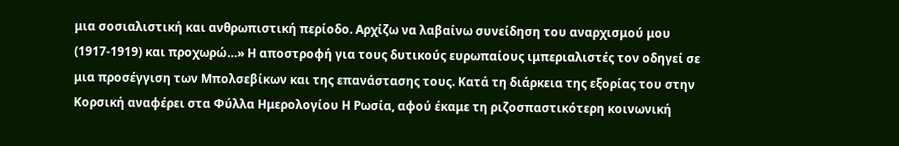μια σοσιαλιστική και ανθρωπιστική περίοδο. Αρχίζω να λαβαίνω συνείδηση του αναρχισμού μου (1917-1919) και προχωρώ…» Η αποστροφή για τους δυτικούς ευρωπαίους ιμπεριαλιστές τον οδηγεί σε μια προσέγγιση των Μπολσεβίκων και της επανάστασης τους. Κατά τη διάρκεια της εξορίας του στην Κορσική αναφέρει στα Φύλλα Ημερολογίου Η Ρωσία, αφού έκαμε τη ριζοσπαστικότερη κοινωνική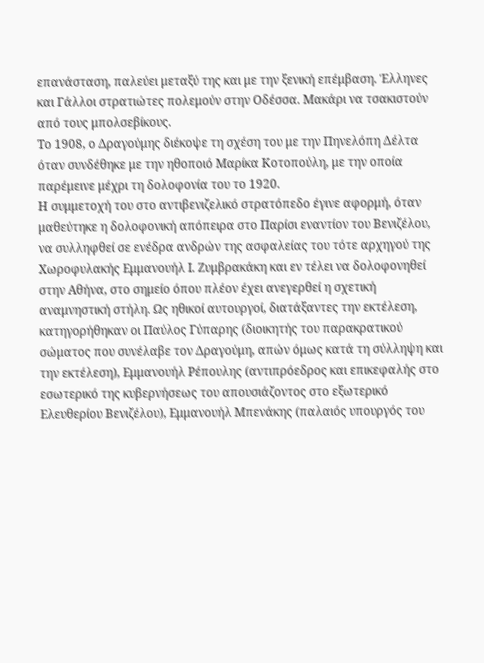επανάσταση, παλεύει μεταξύ της και με την ξενική επέμβαση. Έλληνες και Γάλλοι στρατιώτες πολεμούν στην Οδέσσα. Μακάρι να τσακιστούν από τους μπολσεβίκους.
Το 1908, ο Δραγούμης διέκοψε τη σχέση του με την Πηνελόπη Δέλτα όταν συνδέθηκε με την ηθοποιό Μαρίκα Κοτοπούλη, με την οποία παρέμεινε μέχρι τη δολοφονία του το 1920.
Η συμμετοχή του στο αντιβενιζελικό στρατόπεδο έγινε αφορμή, όταν μαθεύτηκε η δολοφονική απόπειρα στο Παρίσι εναντίον του Βενιζέλου, να συλληφθεί σε ενέδρα ανδρών της ασφαλείας του τότε αρχηγού της Χωροφυλακής Εμμανουήλ Ι. Ζυμβρακάκη και εν τέλει να δολοφονηθεί στην Αθήνα, στο σημείο όπου πλέον έχει ανεγερθεί η σχετική αναμνηστική στήλη. Ως ηθικοί αυτουργοί, διατάξαντες την εκτέλεση, κατηγορήθηκαν οι Παύλος Γύπαρης (διοικητής του παρακρατικού σώματος που συνέλαβε τον Δραγούμη, απών όμως κατά τη σύλληψη και την εκτέλεση), Εμμανουήλ Ρέπουλης (αντιπρόεδρος και επικεφαλής στο εσωτερικό της κυβερνήσεως του απουσιάζοντος στο εξωτερικό Ελευθερίου Βενιζέλου), Εμμανουήλ Μπενάκης (παλαιός υπουργός του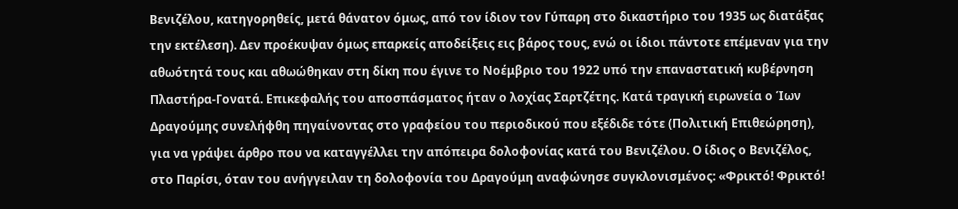Βενιζέλου, κατηγορηθείς, μετά θάνατον όμως, από τον ίδιον τον Γύπαρη στο δικαστήριο του 1935 ως διατάξας την εκτέλεση). Δεν προέκυψαν όμως επαρκείς αποδείξεις εις βάρος τους, ενώ οι ίδιοι πάντοτε επέμεναν για την αθωότητά τους και αθωώθηκαν στη δίκη που έγινε το Νοέμβριο του 1922 υπό την επαναστατική κυβέρνηση Πλαστήρα-Γονατά. Επικεφαλής του αποσπάσματος ήταν ο λοχίας Σαρτζέτης. Κατά τραγική ειρωνεία ο Ίων Δραγούμης συνελήφθη πηγαίνοντας στο γραφείου του περιοδικού που εξέδιδε τότε (Πολιτική Επιθεώρηση), για να γράψει άρθρο που να καταγγέλλει την απόπειρα δολοφονίας κατά του Βενιζέλου. Ο ίδιος ο Βενιζέλος, στο Παρίσι, όταν του ανήγγειλαν τη δολοφονία του Δραγούμη αναφώνησε συγκλονισμένος: «Φρικτό! Φρικτό!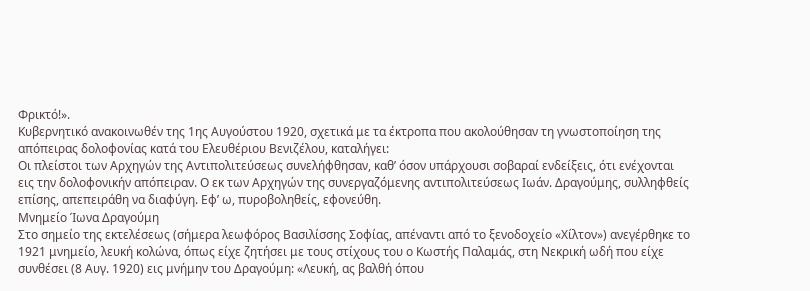Φρικτό!».
Κυβερνητικό ανακοινωθέν της 1ης Αυγούστου 1920, σχετικά με τα έκτροπα που ακολούθησαν τη γνωστοποίηση της απόπειρας δολοφονίας κατά του Ελευθέριου Βενιζέλου, καταλήγει:
Οι πλείστοι των Αρχηγών της Αντιπολιτεύσεως συνελήφθησαν, καθ’ όσον υπάρχουσι σοβαραί ενδείξεις, ότι ενέχονται εις την δολοφονικήν απόπειραν. Ο εκ των Αρχηγών της συνεργαζόμενης αντιπολιτεύσεως Ιωάν. Δραγούμης, συλληφθείς επίσης, απεπειράθη να διαφύγη. Εφ’ ω, πυροβοληθείς, εφονεύθη.
Μνημείο Ίωνα Δραγούμη
Στο σημείο της εκτελέσεως (σήμερα λεωφόρος Βασιλίσσης Σοφίας, απέναντι από το ξενοδοχείο «Χίλτον») ανεγέρθηκε το 1921 μνημείο, λευκή κολώνα, όπως είχε ζητήσει με τους στίχους του ο Κωστής Παλαμάς, στη Νεκρική ωδή που είχε συνθέσει (8 Αυγ. 1920) εις μνήμην του Δραγούμη: «Λευκή, ας βαλθή όπου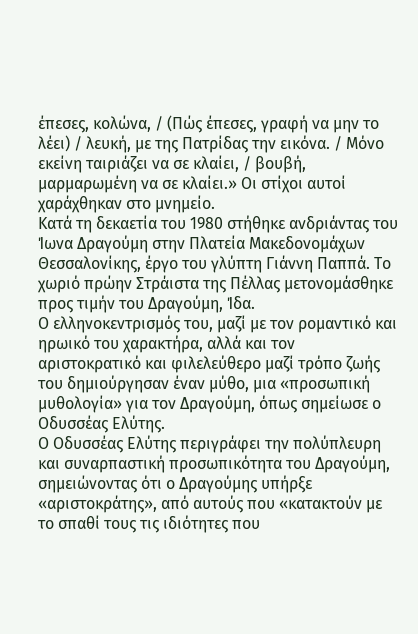έπεσες, κολώνα, / (Πώς έπεσες, γραφή να μην το λέει) / λευκή, με της Πατρίδας την εικόνα. / Μόνο εκείνη ταιριάζει να σε κλαίει, / βουβή, μαρμαρωμένη να σε κλαίει.» Οι στίχοι αυτοί χαράχθηκαν στο μνημείο.
Κατά τη δεκαετία του 1980 στήθηκε ανδριάντας του Ίωνα Δραγούμη στην Πλατεία Μακεδονομάχων Θεσσαλονίκης, έργο του γλύπτη Γιάννη Παππά. Το χωριό πρώην Στράιστα της Πέλλας μετονομάσθηκε προς τιμήν του Δραγούμη, Ίδα.
Ο ελληνοκεντρισμός του, μαζί με τον ρομαντικό και ηρωικό του χαρακτήρα, αλλά και τον αριστοκρατικό και φιλελεύθερο μαζί τρόπο ζωής του δημιούργησαν έναν μύθο, μια «προσωπική μυθολογία» για τον Δραγούμη, όπως σημείωσε ο Οδυσσέας Ελύτης.
Ο Οδυσσέας Ελύτης περιγράφει την πολύπλευρη και συναρπαστική προσωπικότητα του Δραγούμη, σημειώνοντας ότι ο Δραγούμης υπήρξε «αριστοκράτης», από αυτούς που «κατακτούν με το σπαθί τους τις ιδιότητες που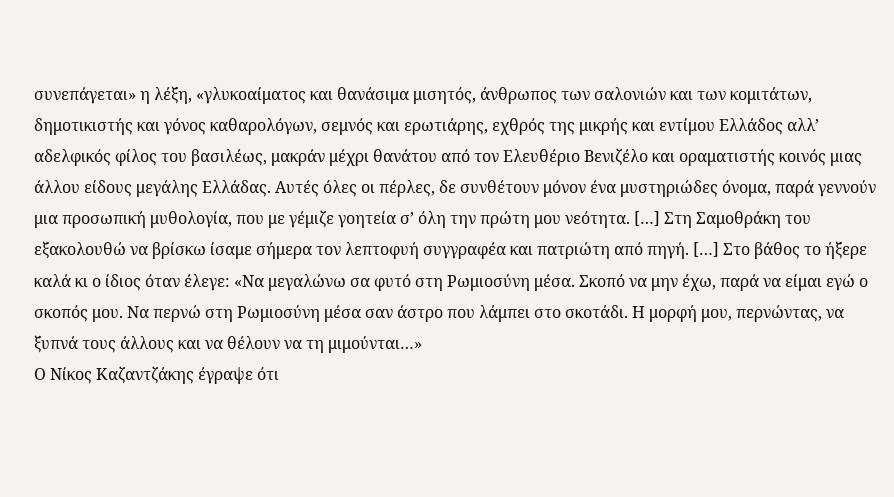συνεπάγεται» η λέξη, «γλυκοαίματος και θανάσιμα μισητός, άνθρωπος των σαλονιών και των κομιτάτων, δημοτικιστής και γόνος καθαρολόγων, σεμνός και ερωτιάρης, εχθρός της μικρής και εντίμου Ελλάδος αλλ’ αδελφικός φίλος του βασιλέως, μακράν μέχρι θανάτου από τον Ελευθέριο Βενιζέλο και οραματιστής κοινός μιας άλλου είδους μεγάλης Ελλάδας. Αυτές όλες οι πέρλες, δε συνθέτουν μόνον ένα μυστηριώδες όνομα, παρά γεννούν μια προσωπική μυθολογία, που με γέμιζε γοητεία σ’ όλη την πρώτη μου νεότητα. […] Στη Σαμοθράκη του εξακολουθώ να βρίσκω ίσαμε σήμερα τον λεπτοφυή συγγραφέα και πατριώτη από πηγή. […] Στο βάθος το ήξερε καλά κι ο ίδιος όταν έλεγε: «Να μεγαλώνω σα φυτό στη Ρωμιοσύνη μέσα. Σκοπό να μην έχω, παρά να είμαι εγώ ο σκοπός μου. Να περνώ στη Ρωμιοσύνη μέσα σαν άστρο που λάμπει στο σκοτάδι. Η μορφή μου, περνώντας, να ξυπνά τους άλλους και να θέλουν να τη μιμούνται…»
Ο Νίκος Καζαντζάκης έγραψε ότι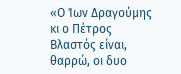«Ο Ίων Δραγούμης κι ο Πέτρος Βλαστός είναι, θαρρώ, οι δυο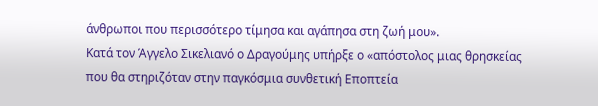άνθρωποι που περισσότερο τίμησα και αγάπησα στη ζωή μου».
Κατά τον Άγγελο Σικελιανό ο Δραγούμης υπήρξε ο «απόστολος μιας θρησκείας που θα στηριζόταν στην παγκόσμια συνθετική Εποπτεία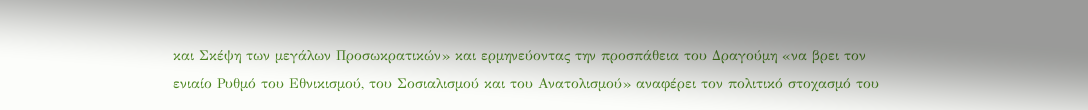και Σκέψη των μεγάλων Προσωκρατικών» και ερμηνεύοντας την προσπάθεια του Δραγούμη «να βρει τον ενιαίο Ρυθμό του Εθνικισμού, του Σοσιαλισμού και του Ανατολισμού» αναφέρει τον πολιτικό στοχασμό του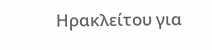Ηρακλείτου για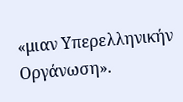«μιαν Υπερελληνικήν Οργάνωση».